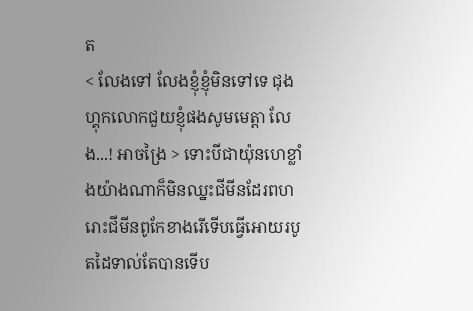ត
< លែងទៅ លែងខ្ញុំខ្ញុំមិនទៅទេ ជុងហ្គុកលោកជួយខ្ញុំផងសូមមេត្តា លែង...! អាចង្រៃ > ទោះបីជាយ៉ុនហេខ្លាំងយ៉ាងណាក៏មិនឈ្នះជីមីនដែរពហរោះជីមីនពូកែខាងរើទើបធ្វើអោយរបូតដៃទាល់តែបានទើប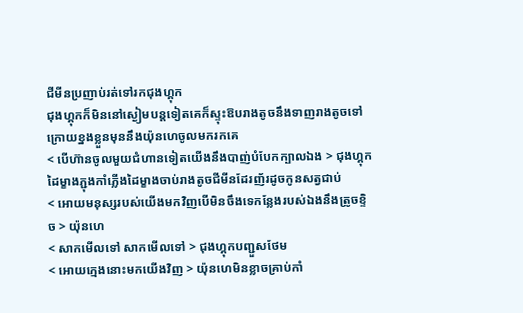ជីមីនប្រញាប់រត់ទៅរកជុងហ្គុក
ជុងហ្គុកក៏មិននៅស្ងៀមបន្តទៀតគេក៏ស្ទុះឱបរាងតូចនឹងទាញរាងតូចទៅក្រោយខ្នងខ្លួនមុននឹងយ៉ុនហេចូលមករកគេ
< បើហ៊ានចូលមួយជំហានទៀតយើងនឹងបាញ់បំបែកក្បាលឯង > ជុងហ្គុកដៃម្ខាងភ្ជុងកាំភ្លើងដៃម្ខាងចាប់រាងតូចជីមីនដែរញ័រដូចកូនសត្វជាប់
< អោយមនុស្សរបស់យើងមកវិញបើមិនចឹងទេកន្លែងរបស់ឯងនឹងត្រូចខ្ទិច > យ៉ុនហេ
< សាកមើលទៅ សាកមើលទៅ > ជុងហ្គុកបញ្ជួសថែម
< អោយក្មេងនោះមកយើងវិញ > យ៉ុនហេមិនខ្លាចគ្រាប់កាំ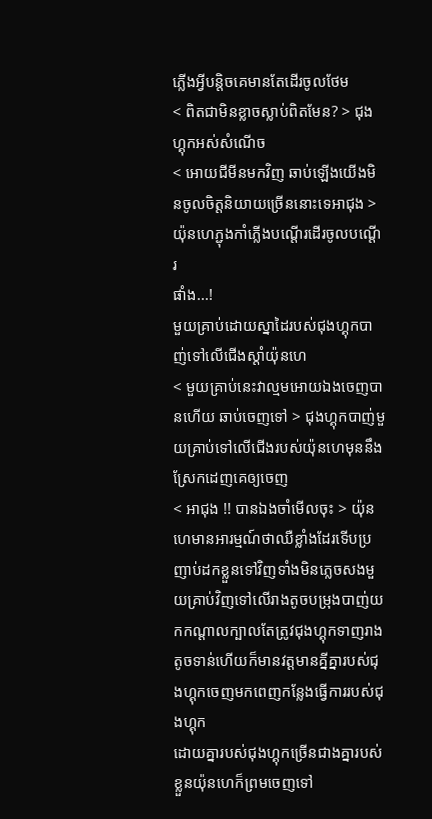ភ្លើងអ្វីបន្តិចគេមានតែដើរចូលថែម
< ពិតជាមិនខ្លាចស្លាប់ពិតមែន? > ជុងហ្គុកអស់សំណើច
< អោយជីមីនមកវិញ ឆាប់ឡើងយើងមិនចូលចិត្តនិយាយច្រើននោះទេអាជុង > យ៉ុនហេភ្ជុងកាំភ្លើងបណ្តើរដើរចូលបណ្ដើរ
ផាំង...!
មួយគ្រាប់ដោយស្នាដៃរបស់ជុងហ្គុកបាញ់ទៅលើជើងស្ដាំយ៉ុនហេ
< មួយគ្រាប់នេះវាល្មមអោយឯងចេញបានហើយ ឆាប់ចេញទៅ > ជុងហ្គុកបាញ់មួយគ្រាប់ទៅលើជើងរបស់យ៉ុនហេមុននឹងស្រែកដេញគេឲ្យចេញ
< អាជុង !! បានឯងចាំមើលចុះ > យ៉ុនហេមានអារម្មណ៍ថាឈឺខ្លាំងដែរទើបប្រញាប់ដកខ្លួនទៅវិញទាំងមិនភ្លេចសងមួយគ្រាប់វិញទៅលើរាងតូចបម្រុងបាញ់យកកណ្ដាលក្បាលតែត្រូវជុងហ្គុកទាញរាងតូចទាន់ហើយក៏មានវត្តមានគ្នីគ្នារបស់ជុងហ្គុកចេញមកពេញកន្លែងធ្វើការរបស់ជុងហ្គុក
ដោយគ្នារបស់ជុងហ្គុកច្រើនជាងគ្នារបស់ខ្លួនយ៉ុនហេក៏ព្រមចេញទៅ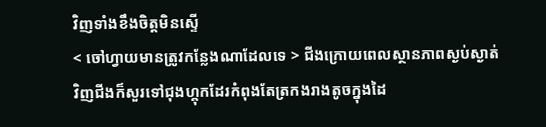វិញទាំងខឹងចិត្តមិនស្ទើ
< ចៅហ្វាយមានត្រូវកន្លែងណាដែលទេ > ជីងក្រោយពេលស្ថានភាពស្ងប់ស្ងាត់វិញជីងក៏សួរទៅជុងហ្គុកដែរកំពុងតែត្រកងរាងតូចក្នុងដៃ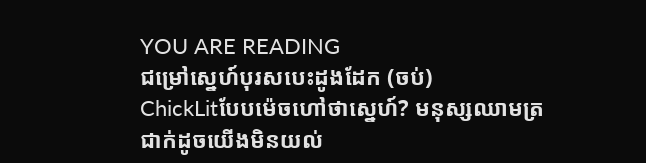YOU ARE READING
ជម្រៅស្នេហ៍បុរសបេះដូងដែក (ចប់)
ChickLitបែបម៉េចហៅថាស្នេហ៍? មនុស្សឈាមត្រជាក់ដូចយើងមិនយល់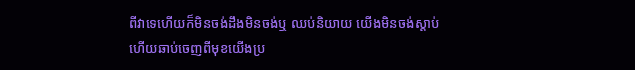ពីវាទេហើយក៏មិនចង់ដឹងមិនចង់ឬ ឈប់និយាយ យើងមិនចង់ស្ដាប់ ហើយឆាប់ចេញពីមុខយើងប្រ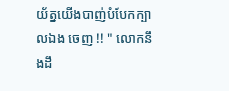យ័ត្នយើងបាញ់បំបែកក្បាលឯង ចេញ !! " លោកនឹងដឹ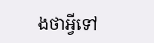ងថាអ្វីទៅ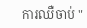ការឈឺចាប់ "